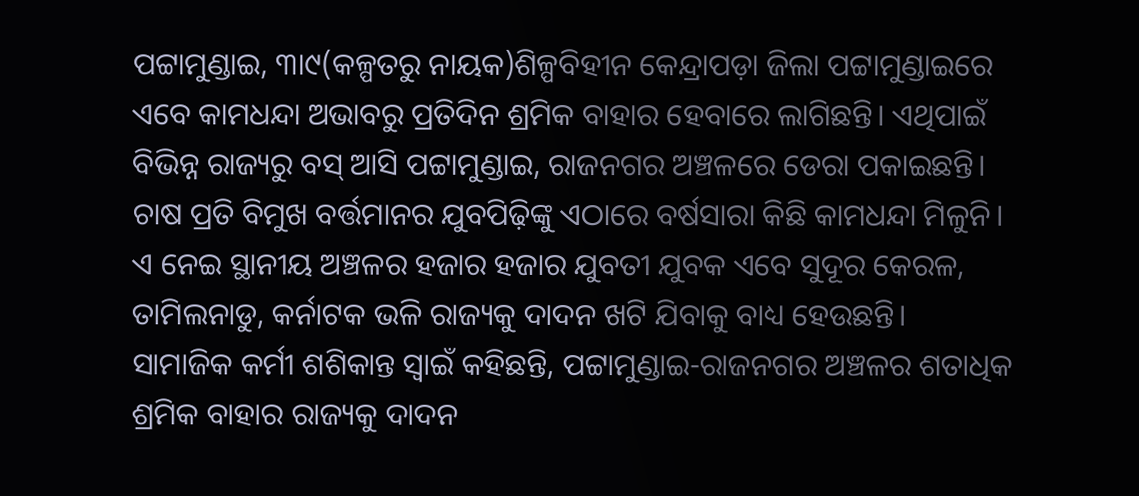ପଟ୍ଟାମୁଣ୍ଡାଇ, ୩ା୯(କଳ୍ପତରୁ ନାୟକ)ଶିଳ୍ପବିହୀନ କେନ୍ଦ୍ରାପଡ଼ା ଜିଲା ପଟ୍ଟାମୁଣ୍ଡାଇରେ ଏବେ କାମଧନ୍ଦା ଅଭାବରୁ ପ୍ରତିଦିନ ଶ୍ରମିକ ବାହାର ହେବାରେ ଲାଗିଛନ୍ତି। ଏଥିପାଇଁ ବିଭିନ୍ନ ରାଜ୍ୟରୁ ବସ୍ ଆସି ପଟ୍ଟାମୁଣ୍ଡାଇ, ରାଜନଗର ଅଞ୍ଚଳରେ ଡେରା ପକାଇଛନ୍ତି। ଚାଷ ପ୍ରତି ବିମୁଖ ବର୍ତ୍ତମାନର ଯୁବପିଢ଼ିଙ୍କୁ ଏଠାରେ ବର୍ଷସାରା କିଛି କାମଧନ୍ଦା ମିଳୁନି। ଏ ନେଇ ସ୍ଥାନୀୟ ଅଞ୍ଚଳର ହଜାର ହଜାର ଯୁବତୀ ଯୁବକ ଏବେ ସୁଦୂର କେରଳ, ତାମିଲନାଡୁ, କର୍ନାଟକ ଭଳି ରାଜ୍ୟକୁ ଦାଦନ ଖଟି ଯିବାକୁ ବାଧ୍ୟ ହେଉଛନ୍ତି।
ସାମାଜିକ କର୍ମୀ ଶଶିକାନ୍ତ ସ୍ବାଇଁ କହିଛନ୍ତି, ପଟ୍ଟାମୁଣ୍ଡାଇ-ରାଜନଗର ଅଞ୍ଚଳର ଶତାଧିକ ଶ୍ରମିକ ବାହାର ରାଜ୍ୟକୁ ଦାଦନ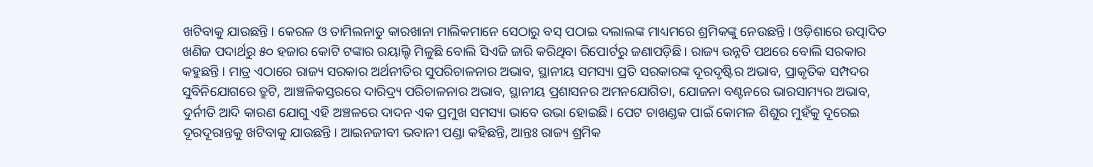ଖଟିବାକୁ ଯାଉଛନ୍ତି। କେରଳ ଓ ତାମିଲନାଡୁ କାରଖାନା ମାଲିକମାନେ ସେଠାରୁ ବସ୍ ପଠାଇ ଦଲାଲଙ୍କ ମାଧ୍ୟମରେ ଶ୍ରମିକଙ୍କୁ ନେଉଛନ୍ତି। ଓଡ଼ିଶାରେ ଉତ୍ପାଦିତ ଖଣିଜ ପଦାର୍ଥରୁ ୫୦ ହଜାର କୋଟି ଟଙ୍କାର ରୟାଲ୍ଟି ମିଳୁଛି ବୋଲି ସିଏଜି ଜାରି କରିଥିବା ରିପୋର୍ଟରୁ ଜଣାପଡ଼ିଛି। ରାଜ୍ୟ ଉନ୍ନତି ପଥରେ ବୋଲି ସରକାର କହୁଛନ୍ତି। ମାତ୍ର ଏଠାରେ ରାଜ୍ୟ ସରକାର ଅର୍ଥନୀତିର ସୁପରିଚାଳନାର ଅଭାବ, ସ୍ଥାନୀୟ ସମସ୍ୟା ପ୍ରତି ସରକାରଙ୍କ ଦୂରଦୃଷ୍ଟିର ଅଭାବ, ପ୍ରାକୃତିକ ସମ୍ପଦର ସୁବିନିଯୋଗରେ ତ୍ରୁଟି, ଆଞ୍ଚଳିକସ୍ତରରେ ଦାରିଦ୍ର୍ୟ ପରିଚାଳନାର ଅଭାବ, ସ୍ଥାନୀୟ ପ୍ରଶାସନର ଅମନଯୋଗିତା, ଯୋଜନା ବଣ୍ଟନରେ ଭାରସାମ୍ୟର ଅଭାବ, ଦୁର୍ନୀତି ଆଦି କାରଣ ଯୋଗୁ ଏହି ଅଞ୍ଚଳରେ ଦାଦନ ଏକ ପ୍ରମୁଖ ସମସ୍ୟା ଭାବେ ଉଭା ହୋଇଛି। ପେଟ ଚାଖଣ୍ଡକ ପାଇଁ କୋମଳ ଶିଶୁର ମୁହଁକୁ ଦୂରେଇ ଦୂରଦୂରାନ୍ତକୁ ଖଟିବାକୁ ଯାଉଛନ୍ତି। ଆଇନଜୀବୀ ଭବାନୀ ପଣ୍ଡା କହିଛନ୍ତି, ଆନ୍ତଃ ରାଜ୍ୟ ଶ୍ରମିକ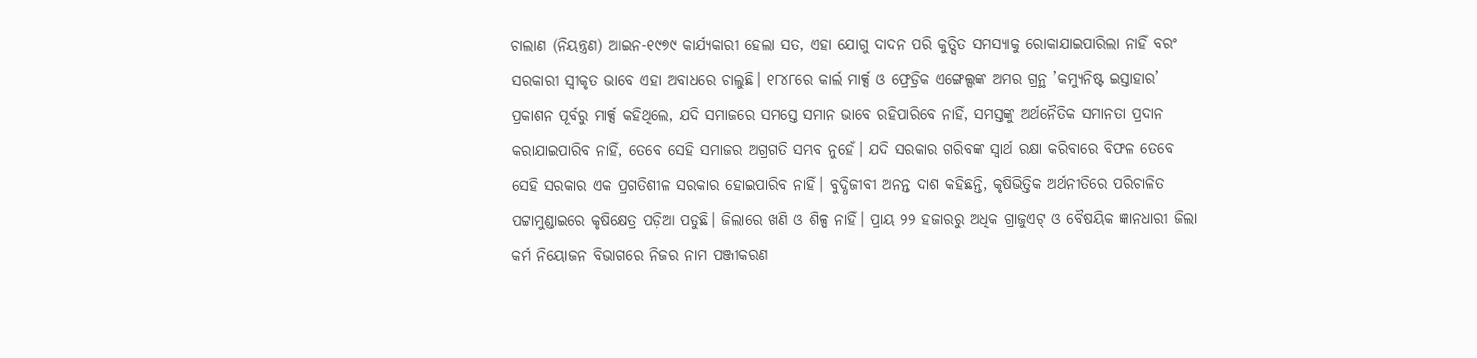ଚାଲାଣ (ନିୟନ୍ତ୍ରଣ) ଆଇନ-୧୯୭୯ କାର୍ଯ୍ୟକାରୀ ହେଲା ସତ, ଏହା ଯୋଗୁ ଦାଦନ ପରି କୁତ୍ସିତ ସମସ୍ୟାକୁ ରୋକାଯାଇପାରିଲା ନାହିଁ ବରଂ ସରକାରୀ ସ୍ବୀକୃତ ଭାବେ ଏହା ଅବାଧରେ ଚାଲୁଛି। ୧୮୪୮ରେ କାର୍ଲ ମାର୍କ୍ସ ଓ ଫ୍ରେଡ୍ରିକ ଏଙ୍ଗେଲ୍ସଙ୍କ ଅମର ଗ୍ରନ୍ଥ ’କମ୍ୟୁନିଷ୍ଟ ଇସ୍ତାହାର’ ପ୍ରକାଶନ ପୂର୍ବରୁ ମାର୍କ୍ସ କହିଥିଲେ, ଯଦି ସମାଜରେ ସମସ୍ତେ ସମାନ ଭାବେ ରହିପାରିବେ ନାହିଁ, ସମସ୍ତଙ୍କୁ ଅର୍ଥନୈତିକ ସମାନତା ପ୍ରଦାନ କରାଯାଇପାରିବ ନାହିଁ, ତେବେ ସେହି ସମାଜର ଅଗ୍ରଗତି ସମ୍ଭବ ନୁହେଁ। ଯଦି ସରକାର ଗରିବଙ୍କ ସ୍ବାର୍ଥ ରକ୍ଷା କରିବାରେ ବିଫଳ ତେବେ ସେହି ସରକାର ଏକ ପ୍ରଗତିଶୀଳ ସରକାର ହୋଇପାରିବ ନାହିଁ। ବୁଦ୍ଧିଜୀବୀ ଅନନ୍ତ ଦାଶ କହିଛନ୍ତି, କୃଷିଭିତ୍ତିକ ଅର୍ଥନୀତିରେ ପରିଚାଳିତ ପଟ୍ଟାମୁଣ୍ଡାଇରେ କୃଷିକ୍ଷେତ୍ର ପଡ଼ିଆ ପଡୁଛି। ଜିଲାରେ ଖଣି ଓ ଶିଳ୍ପ ନାହିଁ। ପ୍ରାୟ ୨୨ ହଜାରରୁ ଅଧିକ ଗ୍ରାଜୁଏଟ୍ ଓ ବୈଷୟିକ ଜ୍ଞାନଧାରୀ ଜିଲା କର୍ମ ନିୟୋଜନ ବିଭାଗରେ ନିଜର ନାମ ପଞ୍ଜୀକରଣ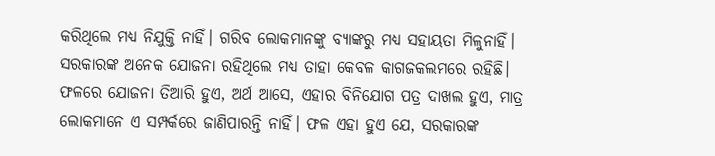କରିଥିଲେ ମଧ୍ୟ ନିଯୁକ୍ତି ନାହିଁ। ଗରିବ ଲୋକମାନଙ୍କୁ ବ୍ୟାଙ୍କରୁ ମଧ୍ୟ ସହାୟତା ମିଳୁନାହିଁ। ସରକାରଙ୍କ ଅନେକ ଯୋଜନା ରହିଥିଲେ ମଧ୍ୟ ତାହା କେବଳ କାଗଜକଲମରେ ରହିଛି। ଫଳରେ ଯୋଜନା ତିଆରି ହୁଏ, ଅର୍ଥ ଆସେ, ଏହାର ବିନିଯୋଗ ପତ୍ର ଦାଖଲ ହୁଏ, ମାତ୍ର ଲୋକମାନେ ଏ ସମ୍ପର୍କରେ ଜାଣିପାରନ୍ତି ନାହିଁ। ଫଳ ଏହା ହୁଏ ଯେ, ସରକାରଙ୍କ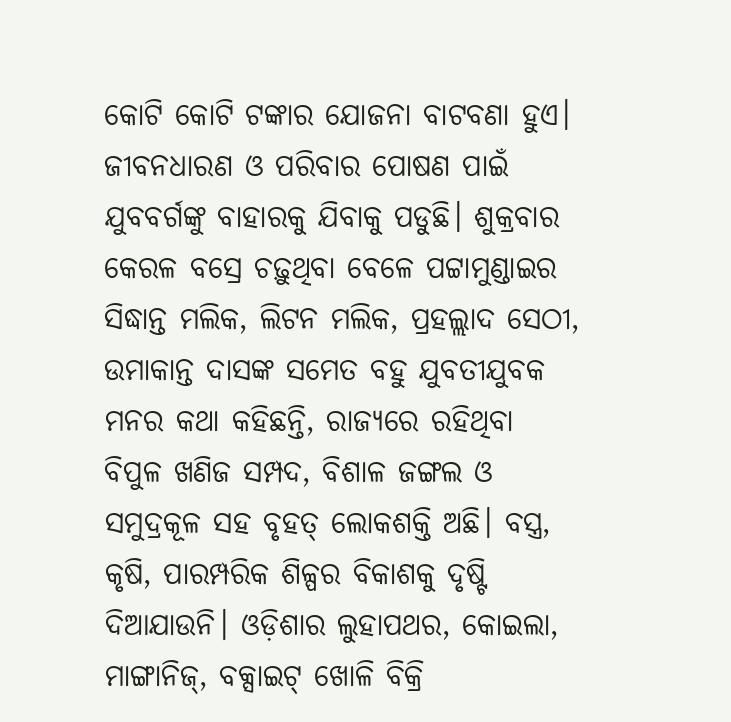କୋଟି କୋଟି ଟଙ୍କାର ଯୋଜନା ବାଟବଣା ହୁଏ। ଜୀବନଧାରଣ ଓ ପରିବାର ପୋଷଣ ପାଇଁ ଯୁବବର୍ଗଙ୍କୁ ବାହାରକୁ ଯିବାକୁ ପଡୁଛି। ଶୁକ୍ରବାର କେରଳ ବସ୍ରେ ଚଢ଼ୁଥିବା ବେଳେ ପଟ୍ଟାମୁଣ୍ଡାଇର ସିଦ୍ଧାନ୍ତ ମଲିକ, ଲିଟନ ମଲିକ, ପ୍ରହଲ୍ଲାଦ ସେଠୀ, ଉମାକାନ୍ତ ଦାସଙ୍କ ସମେତ ବହୁ ଯୁବତୀଯୁବକ ମନର କଥା କହିଛନ୍ତି, ରାଜ୍ୟରେ ରହିଥିବା ବିପୁଳ ଖଣିଜ ସମ୍ପଦ, ବିଶାଳ ଜଙ୍ଗଲ ଓ ସମୁଦ୍ରକୂଳ ସହ ବୃହତ୍ ଲୋକଶକ୍ତି ଅଛି। ବସ୍ତ୍ର, କୃଷି, ପାରମ୍ପରିକ ଶିଳ୍ପର ବିକାଶକୁ ଦୃଷ୍ଟି ଦିଆଯାଉନି। ଓଡ଼ିଶାର ଲୁହାପଥର, କୋଇଲା, ମାଙ୍ଗାନିଜ୍, ବକ୍ସାଇଟ୍ ଖୋଳି ବିକ୍ରି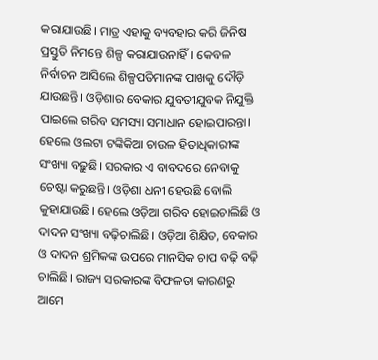କରାଯାଉଛି। ମାତ୍ର ଏହାକୁ ବ୍ୟବହାର କରି ଜିନିଷ ପ୍ରସ୍ତୁତି ନିମନ୍ତେ ଶିଳ୍ପ କରାଯାଉନାହିଁ। କେବଳ ନିର୍ବାଚନ ଆସିଲେ ଶିଳ୍ପପତିମାନଙ୍କ ପାଖକୁ ଦୌଡ଼ି ଯାଉଛନ୍ତି। ଓଡ଼ିଶାର ବେକାର ଯୁବତୀଯୁବକ ନିଯୁକ୍ତି ପାଇଲେ ଗରିବ ସମସ୍ୟା ସମାଧାନ ହୋଇପାରନ୍ତା। ହେଲେ ଓଲଟା ଟଙ୍କିକିଆ ଚାଉଳ ହିତାଧିକାରୀଙ୍କ ସଂଖ୍ୟା ବଢ଼ୁଛି। ସରକାର ଏ ବାବଦରେ ନେବାକୁ ଚେଷ୍ଟା କରୁଛନ୍ତି। ଓଡ଼ିଶା ଧନୀ ହେଉଛି ବୋଲି କୁହାଯାଉଛି। ହେଲେ ଓଡ଼ିଆ ଗରିବ ହୋଇଚାଲିଛି ଓ ଦାଦନ ସଂଖ୍ୟା ବଢ଼ିଚାଲିଛି। ଓଡ଼ିଆ ଶିକ୍ଷିତ, ବେକାର ଓ ଦାଦନ ଶ୍ରମିକଙ୍କ ଉପରେ ମାନସିକ ଚାପ ବଢ଼ି ବଢ଼ି ଚାଲିଛି। ରାଜ୍ୟ ସରକାରଙ୍କ ବିଫଳତା କାରଣରୁ ଆମେ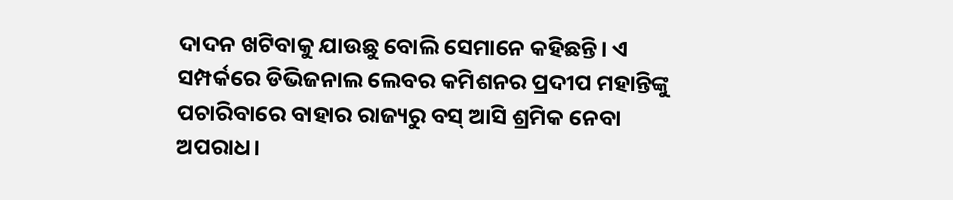ଦାଦନ ଖଟିବାକୁ ଯାଉଛୁ ବୋଲି ସେମାନେ କହିଛନ୍ତି। ଏ ସମ୍ପର୍କରେ ଡିଭିଜନାଲ ଲେବର କମିଶନର ପ୍ରଦୀପ ମହାନ୍ତିଙ୍କୁ ପଚାରିବାରେ ବାହାର ରାଜ୍ୟରୁ ବସ୍ ଆସି ଶ୍ରମିକ ନେବା ଅପରାଧ।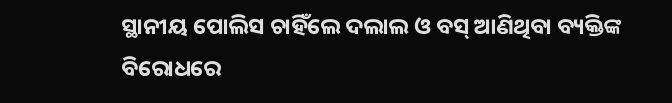ସ୍ଥାନୀୟ ପୋଲିସ ଚାହିଁଲେ ଦଲାଲ ଓ ବସ୍ ଆଣିଥିବା ବ୍ୟକ୍ତିଙ୍କ ବିରୋଧରେ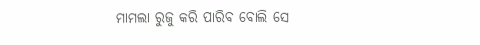ମାମଲା ରୁଜୁ କରି ପାରିବ ବୋଲି ସେ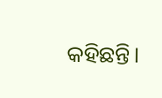କହିଛନ୍ତି।